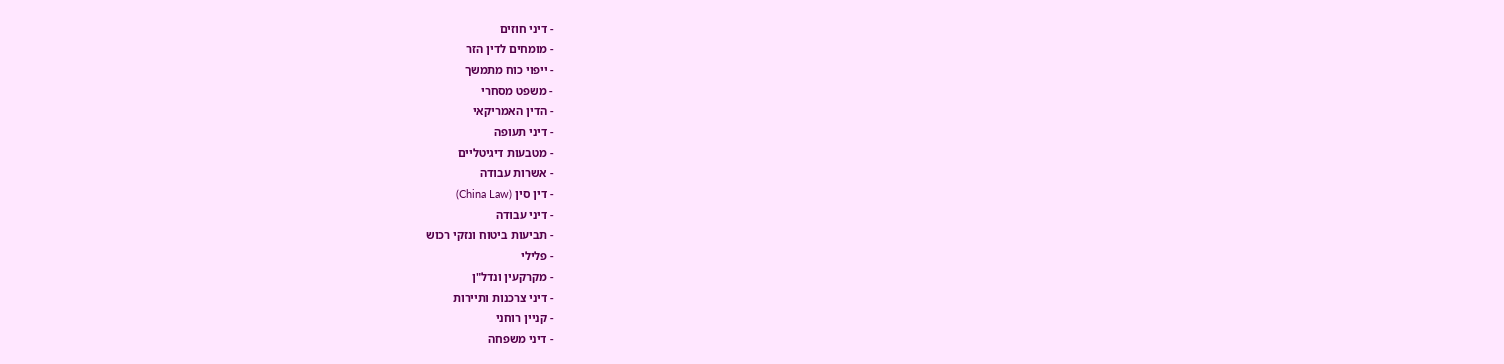- דיני חוזים
- מומחים לדין הזר
- ייפוי כוח מתמשך
- משפט מסחרי
- הדין האמריקאי
- דיני תעופה
- מטבעות דיגיטליים
- אשרות עבודה
- דין סין (China Law)
- דיני עבודה
- תביעות ביטוח ונזקי רכוש
- פלילי
- מקרקעין ונדל"ן
- דיני צרכנות ותיירות
- קניין רוחני
- דיני משפחה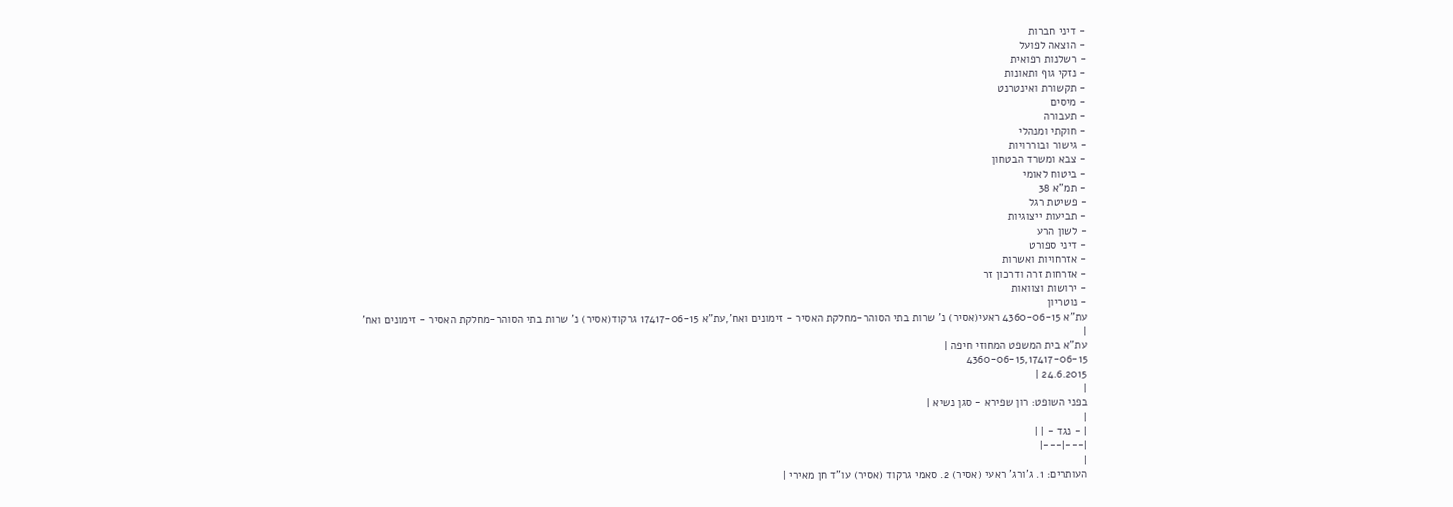- דיני חברות
- הוצאה לפועל
- רשלנות רפואית
- נזקי גוף ותאונות
- תקשורת ואינטרנט
- מיסים
- תעבורה
- חוקתי ומנהלי
- גישור ובוררויות
- צבא ומשרד הבטחון
- ביטוח לאומי
- תמ"א 38
- פשיטת רגל
- תביעות ייצוגיות
- לשון הרע
- דיני ספורט
- אזרחויות ואשרות
- אזרחות זרה ודרכון זר
- ירושות וצוואות
- נוטריון
עת"א 4360-06-15 ראעי(אסיר) נ' שרות בתי הסוהר-מחלקת האסיר - זימונים ואח',עת"א 17417-06-15 גרקוד(אסיר) נ' שרות בתי הסוהר-מחלקת האסיר - זימונים ואח'
|
עת"א בית המשפט המחוזי חיפה |
4360-06-15,17417-06-15
24.6.2015 |
|
בפני השופט: רון שפירא - סגן נשיא |
|
| - נגד - | |
|---|---|
|
העותרים: 1. ג'ורג' ראעי (אסיר) 2. סאמי גרקוד (אסיר) עו"ד חן מאירי |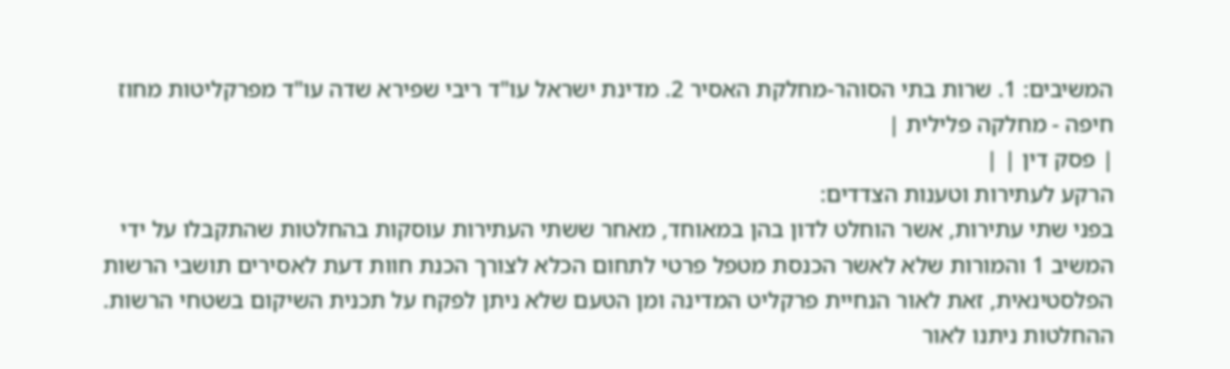המשיבים: 1. שרות בתי הסוהר-מחלקת האסיר 2. מדינת ישראל עו"ד ריבי שפירא שדה עו"ד מפרקליטות מחוז חיפה - מחלקה פלילית |
| פסק דין | |
הרקע לעתירות וטענות הצדדים:
בפני שתי עתירות, אשר הוחלט לדון בהן במאוחד, מאחר ששתי העתירות עוסקות בהחלטות שהתקבלו על ידי המשיב 1 והמורות שלא לאשר הכנסת מטפל פרטי לתחום הכלא לצורך הכנת חוות דעת לאסירים תושבי הרשות הפלסטינאית, זאת לאור הנחיית פרקליט המדינה ומן הטעם שלא ניתן לפקח על תכנית השיקום בשטחי הרשות.
ההחלטות ניתנו לאור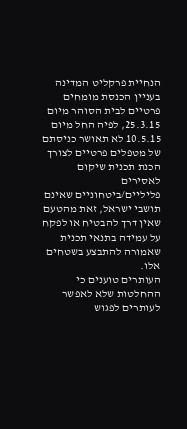הנחיית פרקליט המדינה בעניין הכנסת מומחים פרטיים לבית הסוהר מיום 25.3.15, לפיה החל מיום 10.5.15 לא תאושר כניסתם של מטפלים פרטיים לצורך הכנת תכנית שיקום לאסירים פליליים/ביטחוניים שאינם תושבי ישראל, זאת מהטעם שאין דרך להבטיח או לפקח על עמידה בתנאי תכנית שאמורה להתבצע בשטחים אלו.
העותרים טוענים כי ההחלטות שלא לאפשר לעותרים לפגוש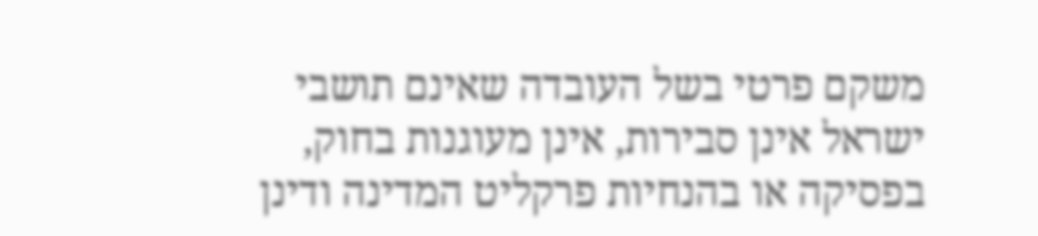משקם פרטי בשל העובדה שאינם תושבי ישראל אינן סבירות, אינן מעוגנות בחוק, בפסיקה או בהנחיות פרקליט המדינה ודינן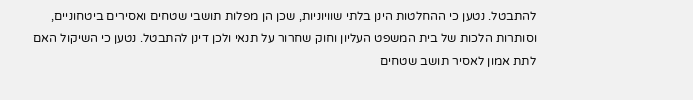להתבטל. נטען כי ההחלטות הינן בלתי שוויוניות, שכן הן מפלות תושבי שטחים ואסירים ביטחוניים, וסותרות הלכות של בית המשפט העליון וחוק שחרור על תנאי ולכן דינן להתבטל. נטען כי השיקול האם לתת אמון לאסיר תושב שטחים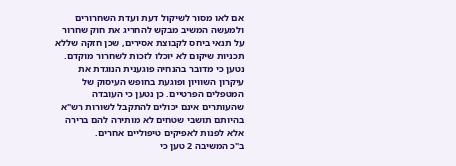אם לאו מסור לשיקול דעת ועדת השחרורים ולמעשה המשיב מבקש להחריג את חוק שחרור על תנאי ביחס לקבוצת אסירים, שכן חזקה שללא תכניות שיקום לא יוכלו לזכות לשחרור מוקדם. נטען כי מדובר בהנחיה פוגענית הנוגדת את עיקרון השוויון ופוגעת בחופש העיסוק של המטפלים הפרטיים. כן נטען כי העובדה שהעותרים אינם יכולים להתקבל לשורות רש"א בהיותם תושבי שטחים לא מותירה להם ברירה אלא לפנות לאפיקים טיפוליים אחרים.
ב"כ המשיבה 2 טען כי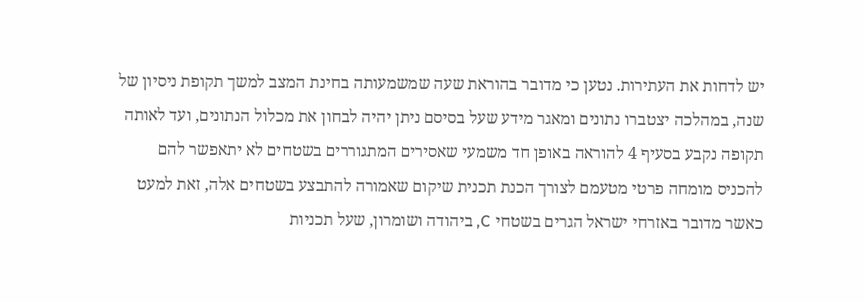יש לדחות את העתירות. נטען כי מדובר בהוראת שעה שמשמעותה בחינת המצב למשך תקופת ניסיון של שנה, במהלכה יצטברו נתונים ומאגר מידע שעל בסיסם ניתן יהיה לבחון את מכלול הנתונים, ועד לאותה תקופה נקבע בסעיף 4 להוראה באופן חד משמעי שאסירים המתגוררים בשטחים לא יתאפשר להם להכניס מומחה פרטי מטעמם לצורך הכנת תכנית שיקום שאמורה להתבצע בשטחים אלה, זאת למעט כאשר מדובר באזרחי ישראל הגרים בשטחי C, ביהודה ושומרון, שעל תכניות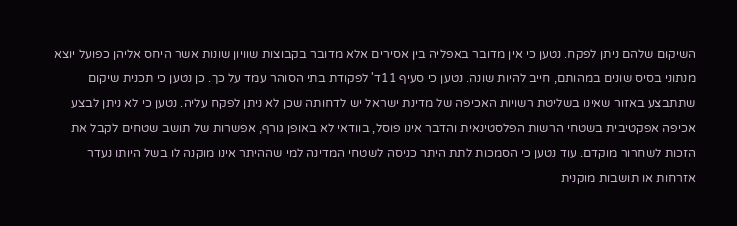השיקום שלהם ניתן לפקח. נטען כי אין מדובר באפליה בין אסירים אלא מדובר בקבוצות שוויון שונות אשר היחס אליהן כפועל יוצא מנתוני בסיס שונים במהותם, חייב להיות שונה. נטען כי סעיף 11ד' לפקודת בתי הסוהר עמד על כך. כן נטען כי תכנית שיקום שתתבצע באזור שאינו בשליטת רשויות האכיפה של מדינת ישראל יש לדחותה שכן לא ניתן לפקח עליה. נטען כי לא ניתן לבצע אכיפה אפקטיבית בשטחי הרשות הפלסטינאית והדבר אינו פוסל, בוודאי לא באופן גורף, אפשרות של תושב שטחים לקבל את הזכות לשחרור מוקדם. עוד נטען כי הסמכות לתת היתר כניסה לשטחי המדינה למי שההיתר אינו מוקנה לו בשל היותו נעדר אזרחות או תושבות מוקנית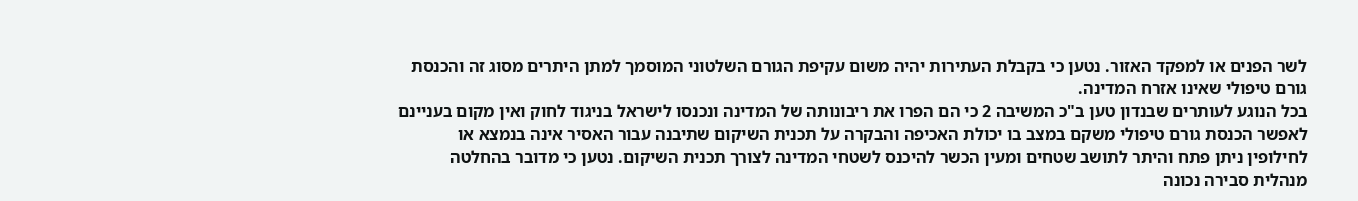לשר הפנים או למפקד האזור. נטען כי בקבלת העתירות יהיה משום עקיפת הגורם השלטוני המוסמך למתן היתרים מסוג זה והכנסת גורם טיפולי שאינו אזרח המדינה.
בכל הנוגע לעותרים שבנדון טען ב"כ המשיבה 2 כי הם הפרו את ריבונותה של המדינה ונכנסו לישראל בניגוד לחוק ואין מקום בעניינם לאפשר הכנסת גורם טיפולי משקם במצב בו יכולת האכיפה והבקרה על תכנית השיקום שתיבנה עבור האסיר אינה בנמצא או לחילופין ניתן פתח והיתר לתושב שטחים ומעין הכשר להיכנס לשטחי המדינה לצורך תכנית השיקום. נטען כי מדובר בהחלטה מנהלית סבירה נכונה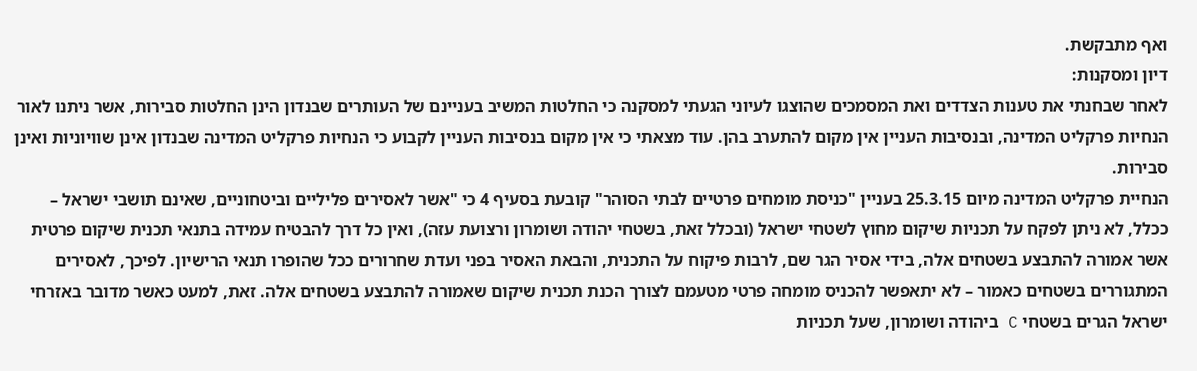ואף מתבקשת.
דיון ומסקנות:
לאחר שבחנתי את טענות הצדדים ואת המסמכים שהוצגו לעיוני הגעתי למסקנה כי החלטות המשיב בעניינם של העותרים שבנדון הינן החלטות סבירות, אשר ניתנו לאור הנחיות פרקליט המדינה, ובנסיבות העניין אין מקום להתערב בהן. עוד מצאתי כי אין מקום בנסיבות העניין לקבוע כי הנחיות פרקליט המדינה שבנדון אינן שוויוניות ואינן סבירות.
הנחיית פרקליט המדינה מיום 25.3.15 בעניין "כניסת מומחים פרטיים לבתי הסוהר" קובעת בסעיף 4 כי "אשר לאסירים פליליים וביטחוניים, שאינם תושבי ישראל – ככלל, לא ניתן לפקח על תכניות שיקום מחוץ לשטחי ישראל (ובכלל זאת, בשטחי יהודה ושומרון ורצועת עזה), ואין כל דרך להבטיח עמידה בתנאי תכנית שיקום פרטית אשר אמורה להתבצע בשטחים אלה, בידי אסיר הגר שם, לרבות פיקוח על התכנית, והבאת האסיר בפני ועדת שחרורים ככל שהופרו תנאי הרישיון. לפיכך, לאסירים המתגוררים בשטחים כאמור – לא יתאפשר להכניס מומחה פרטי מטעמם לצורך הכנת תכנית שיקום שאמורה להתבצע בשטחים אלה. זאת, למעט כאשר מדובר באזרחי ישראל הגרים בשטחי C ביהודה ושומרון, שעל תכניות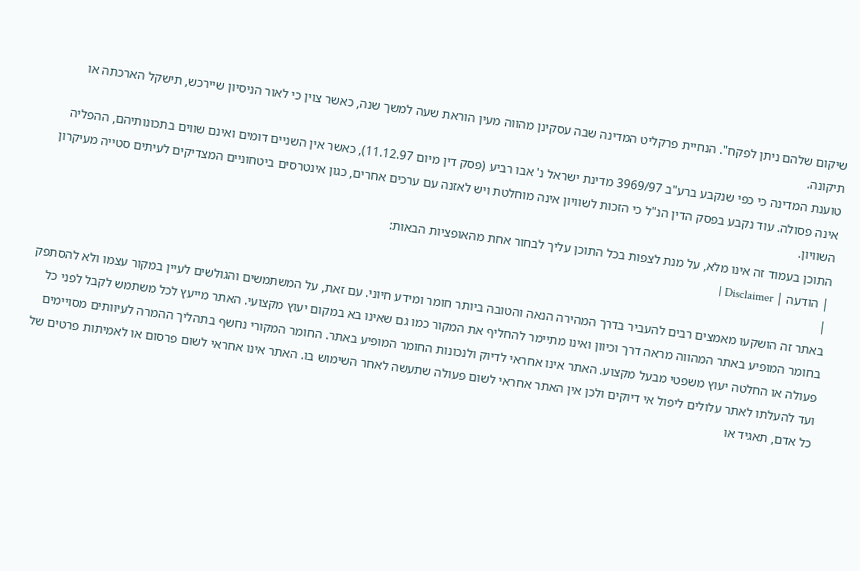שיקום שלהם ניתן לפקח". הנחיית פרקליט המדינה שבה עסקינן מהווה מעין הוראת שעה למשך שנה, כאשר צוין כי לאור הניסיון שיירכש, תישקל הארכתה או תיקונה.
טוענת המדינה כי כפי שנקבע ברע"ב 3969/97 מדינת ישראל נ' אבו רביע (פסק דין מיום 11.12.97), כאשר אין השניים דומים ואינם שווים בתכונותיהם, ההפליה אינה פסולה. עוד נקבע בפסק הדין הנ"ל כי הזכות לשוויון אינה מוחלטת ויש לאזנה עם ערכים אחרים, כגון אינטרסים ביטחוניים המצדיקים לעיתים סטייה מעיקרון השוויון.
התוכן בעמוד זה אינו מלא, על מנת לצפות בכל התוכן עליך לבחור אחת מהאופציות הבאות:
| הודעה | Disclaimer |
|
באתר זה הושקעו מאמצים רבים להעביר בדרך המהירה הנאה והטובה ביותר חומר ומידע חיוני. עם זאת, על המשתמשים והגולשים לעיין במקור עצמו ולא להסתפק בחומר המופיע באתר המהווה מראה דרך וכיוון ואינו מתיימר להחליף את המקור כמו גם שאינו בא במקום יעוץ מקצועי. האתר מייעץ לכל משתמש לקבל לפני כל פעולה או החלטה יעוץ משפטי מבעל מקצוע. האתר אינו אחראי לדיוק ולנכונות החומר המופיע באתר. החומר המקורי נחשף בתהליך ההמרה לעיוותים מסויימים ועד להעלתו לאתר עלולים ליפול אי דיוקים ולכן אין האתר אחראי לשום פעולה שתעשה לאחר השימוש בו. האתר אינו אחראי לשום פרסום או לאמיתות פרטים של כל אדם, תאגיד או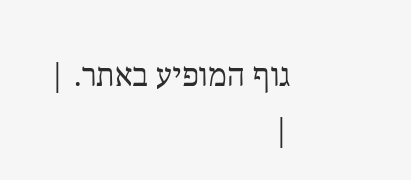גוף המופיע באתר. |
|